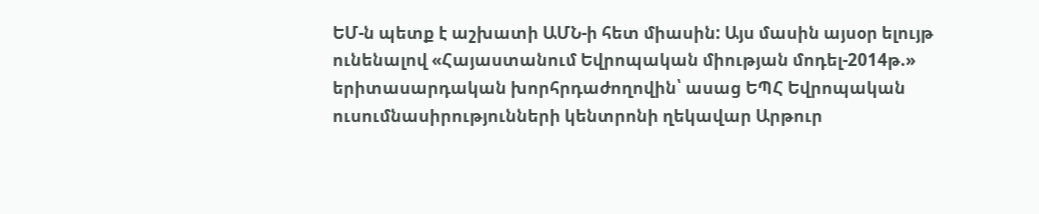ԵՄ-ն պետք է աշխատի ԱՄՆ-ի հետ միասին: Այս մասին այսօր ելույթ ունենալով «Հայաստանում Եվրոպական միության մոդել-2014թ.» երիտասարդական խորհրդաժողովին՝ ասաց ԵՊՀ Եվրոպական ուսումնասիրությունների կենտրոնի ղեկավար Արթուր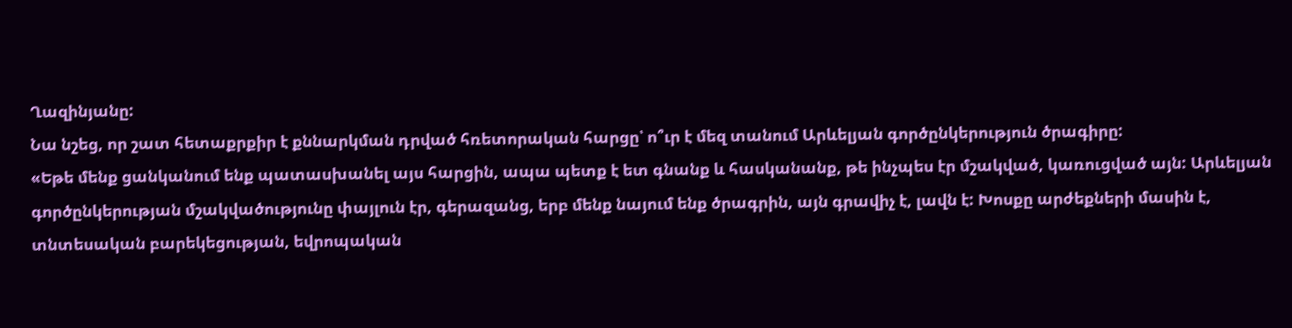Ղազինյանը:
Նա նշեց, որ շատ հետաքրքիր է քննարկման դրված հռետորական հարցը՝ ո՞ւր է մեզ տանում Արևելյան գործընկերություն ծրագիրը:
«Եթե մենք ցանկանում ենք պատասխանել այս հարցին, ապա պետք է ետ գնանք և հասկանանք, թե ինչպես էր մշակված, կառուցված այն: Արևելյան գործընկերության մշակվածությունը փայլուն էր, գերազանց, երբ մենք նայում ենք ծրագրին, այն գրավիչ է, լավն է: Խոսքը արժեքների մասին է, տնտեսական բարեկեցության, եվրոպական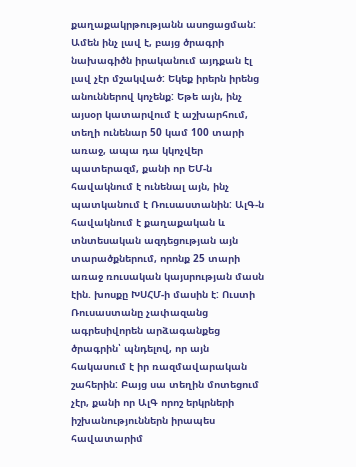քաղաքակրթությանն ասոցացման:
Ամեն ինչ լավ է, բայց ծրագրի նախագիծն իրականում այդքան էլ լավ չէր մշակված: Եկեք իրերն իրենց անուններով կոչենք: Եթե այն, ինչ այսօր կատարվում է աշխարհում, տեղի ունենար 50 կամ 100 տարի առաջ, ապա դա կկոչվեր պատերազմ, քանի որ ԵՄ-ն հավակնում է ունենալ այն, ինչ պատկանում է Ռուսաստանին: ԱլԳ-ն հավակնում է քաղաքական և տնտեսական ազդեցության այն տարածքներում, որոնք 25 տարի առաջ ռուսական կայսրության մասն էին. խոսքը ԽՍՀՄ-ի մասին է: Ուստի Ռուսաստանը չափազանց ագրեսիվորեն արձագանքեց ծրագրին՝ պնդելով, որ այն հակասում է իր ռազմավարական շահերին: Բայց սա տեղին մոտեցում չէր, քանի որ ԱլԳ որոշ երկրների իշխանություններն իրապես հավատարիմ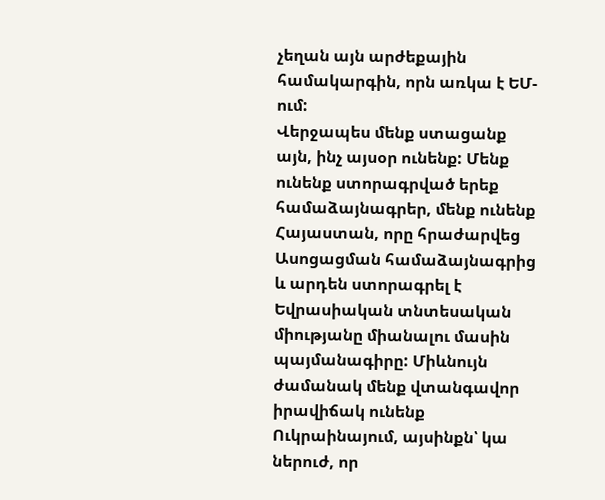չեղան այն արժեքային համակարգին, որն առկա է ԵՄ-ում:
Վերջապես մենք ստացանք այն, ինչ այսօր ունենք: Մենք ունենք ստորագրված երեք համաձայնագրեր, մենք ունենք Հայաստան, որը հրաժարվեց Ասոցացման համաձայնագրից և արդեն ստորագրել է Եվրասիական տնտեսական միությանը միանալու մասին պայմանագիրը: Միևնույն ժամանակ մենք վտանգավոր իրավիճակ ունենք Ուկրաինայում, այսինքն՝ կա ներուժ, որ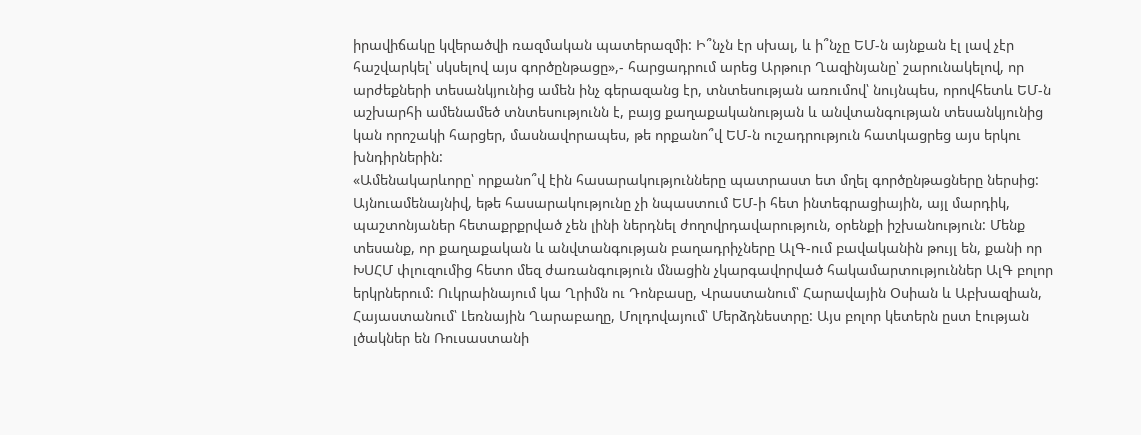իրավիճակը կվերածվի ռազմական պատերազմի: Ի՞նչն էր սխալ, և ի՞նչը ԵՄ-ն այնքան էլ լավ չէր հաշվարկել՝ սկսելով այս գործընթացը»,- հարցադրում արեց Արթուր Ղազինյանը՝ շարունակելով, որ արժեքների տեսանկյունից ամեն ինչ գերազանց էր, տնտեսության առումով՝ նույնպես, որովհետև ԵՄ-ն աշխարհի ամենամեծ տնտեսությունն է, բայց քաղաքականության և անվտանգության տեսանկյունից կան որոշակի հարցեր, մասնավորապես, թե որքանո՞վ ԵՄ-ն ուշադրություն հատկացրեց այս երկու խնդիրներին:
«Ամենակարևորը՝ որքանո՞վ էին հասարակությունները պատրաստ ետ մղել գործընթացները ներսից: Այնուամենայնիվ, եթե հասարակությունը չի նպաստում ԵՄ-ի հետ ինտեգրացիային, այլ մարդիկ, պաշտոնյաներ հետաքրքրված չեն լինի ներդնել ժողովրդավարություն, օրենքի իշխանություն: Մենք տեսանք, որ քաղաքական և անվտանգության բաղադրիչները ԱլԳ-ում բավականին թույլ են, քանի որ ԽՍՀՄ փլուզումից հետո մեզ ժառանգություն մնացին չկարգավորված հակամարտություններ ԱլԳ բոլոր երկրներում: Ուկրաինայում կա Ղրիմն ու Դոնբասը, Վրաստանում՝ Հարավային Օսիան և Աբխազիան, Հայաստանում՝ Լեռնային Ղարաբաղը, Մոլդովայում՝ Մերձդնեստրը: Այս բոլոր կետերն ըստ էության լծակներ են Ռուսաստանի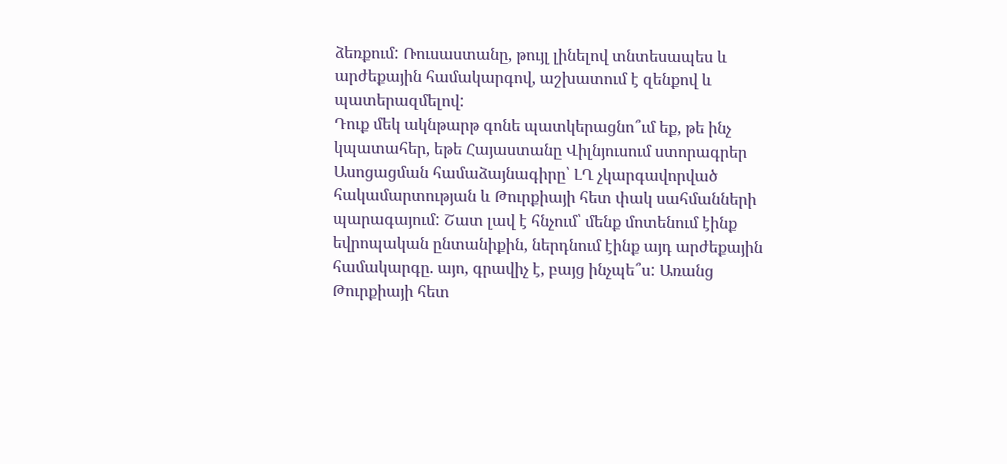ձեռքում: Ռուսաստանը, թույլ լինելով տնտեսապես և արժեքային համակարգով, աշխատում է զենքով և պատերազմելով:
Դուք մեկ ակնթարթ գոնե պատկերացնո՞ւմ եք, թե ինչ կպատահեր, եթե Հայաստանը Վիլնյուսում ստորագրեր Ասոցացման համաձայնագիրը՝ ԼՂ չկարգավորված հակամարտության և Թուրքիայի հետ փակ սահմանների պարագայում: Շատ լավ է հնչում՝ մենք մոտենում էինք եվրոպական ընտանիքին, ներդնում էինք այդ արժեքային համակարգը. այո, գրավիչ է, բայց ինչպե՞ս: Առանց Թուրքիայի հետ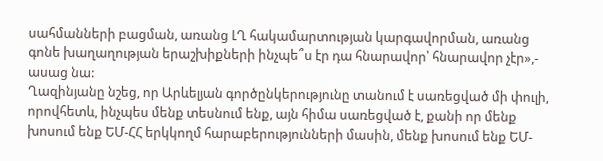սահմանների բացման, առանց ԼՂ հակամարտության կարգավորման, առանց գոնե խաղաղության երաշխիքների ինչպե՞ս էր դա հնարավոր՝ հնարավոր չէր»,- ասաց նա:
Ղազինյանը նշեց, որ Արևելյան գործընկերությունը տանում է սառեցված մի փուլի, որովհետև, ինչպես մենք տեսնում ենք, այն հիմա սառեցված է, քանի որ մենք խոսում ենք ԵՄ-ՀՀ երկկողմ հարաբերությունների մասին, մենք խոսում ենք ԵՄ-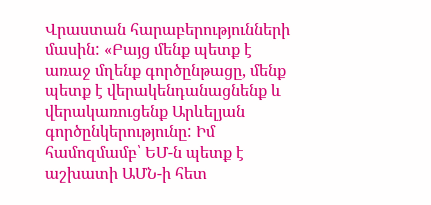Վրաստան հարաբերությունների մասին: «Բայց մենք պետք է առաջ մղենք գործընթացը, մենք պետք է վերակենդանացնենք և վերակառուցենք Արևելյան գործընկերությունը: Իմ համոզմամբ՝ ԵՄ-ն պետք է աշխատի ԱՄՆ-ի հետ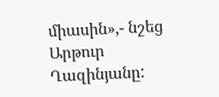միասին»,- նշեց Արթուր Ղազինյանը: